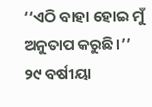‘‘ଏଠି ବାହା ହୋଇ ମୁଁ ଅନୁତାପ କରୁଛି।’’
୨୯ ବର୍ଷୀୟା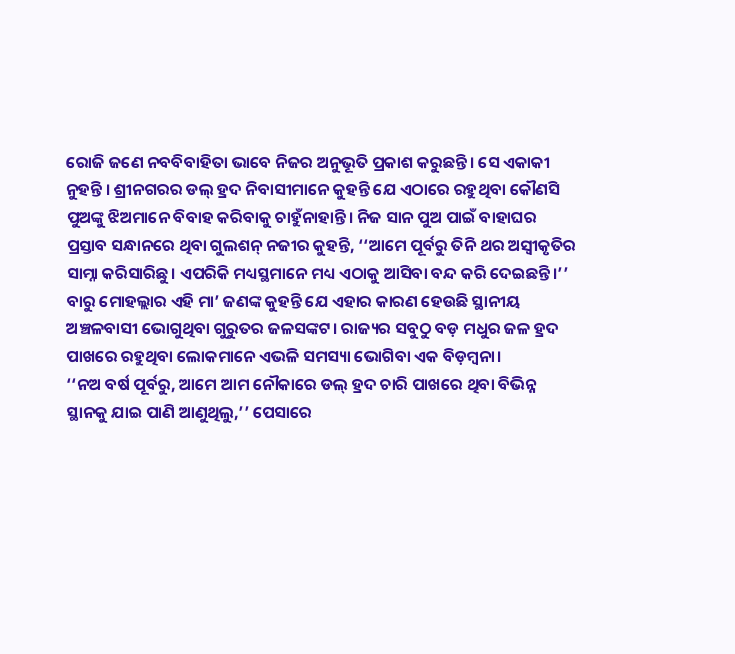ରୋଜି ଜଣେ ନବବିବାହିତା ଭାବେ ନିଜର ଅନୁଭୂତି ପ୍ରକାଶ କରୁଛନ୍ତି। ସେ ଏକାକୀ ନୁହନ୍ତି । ଶ୍ରୀନଗରର ଡଲ୍ ହ୍ରଦ ନିବାସୀମାନେ କୁହନ୍ତି ଯେ ଏଠାରେ ରହୁଥିବା କୌଣସି ପୁଅଙ୍କୁ ଝିଅମାନେ ବିବାହ କରିବାକୁ ଚାହୁଁନାହାନ୍ତି। ନିଜ ସାନ ପୁଅ ପାଇଁ ବାହାଘର ପ୍ରସ୍ତାବ ସନ୍ଧାନରେ ଥିବା ଗୁଲଶନ୍ ନଜୀର କୁହନ୍ତି, ‘‘ଆମେ ପୂର୍ବରୁ ତିନି ଥର ଅସ୍ୱୀକୃତିର ସାମ୍ନା କରିସାରିଛୁ। ଏପରିକି ମଧ୍ୟସ୍ଥମାନେ ମଧ୍ୟ ଏଠାକୁ ଆସିବା ବନ୍ଦ କରି ଦେଇଛନ୍ତି।’’
ବାରୁ ମୋହଲ୍ଲାର ଏହି ମା’ ଜଣଙ୍କ କୁହନ୍ତି ଯେ ଏହାର କାରଣ ହେଉଛି ସ୍ଥାନୀୟ ଅଞ୍ଚଳବାସୀ ଭୋଗୁଥିବା ଗୁରୁତର ଜଳସଙ୍କଟ। ରାଜ୍ୟର ସବୁଠୁ ବଡ଼ ମଧୁର ଜଳ ହ୍ରଦ ପାଖରେ ରହୁଥିବା ଲୋକମାନେ ଏଭଳି ସମସ୍ୟା ଭୋଗିବା ଏକ ବିଡ଼ମ୍ବନା।
‘‘ନଅ ବର୍ଷ ପୂର୍ବରୁ, ଆମେ ଆମ ନୌକାରେ ଡଲ୍ ହ୍ରଦ ଚାରି ପାଖରେ ଥିବା ବିଭିନ୍ନ ସ୍ଥାନକୁ ଯାଇ ପାଣି ଆଣୁଥିଲୁ,’’ ପେସାରେ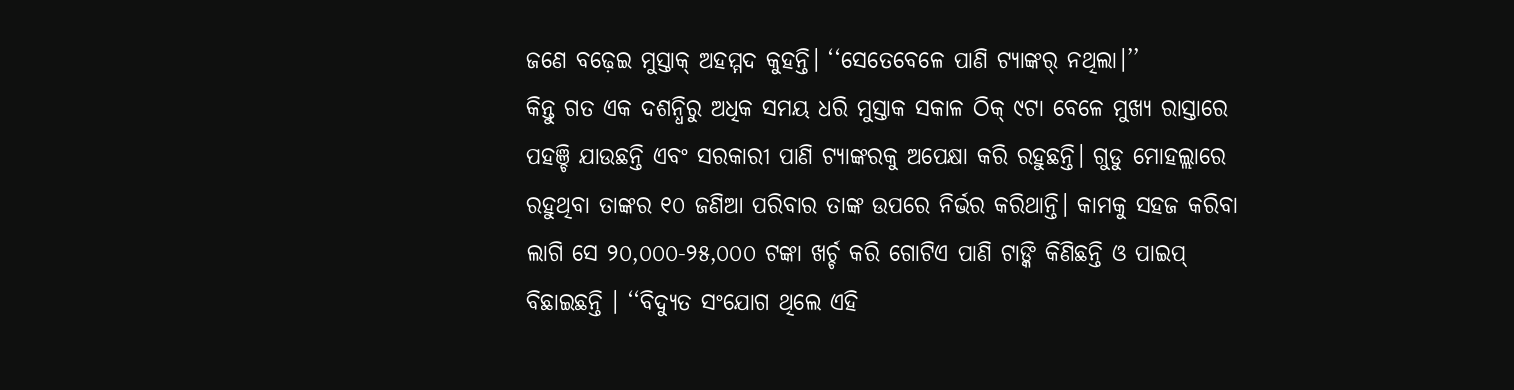ଜଣେ ବଢ଼େଇ ମୁସ୍ତାକ୍ ଅହମ୍ମଦ କୁହନ୍ତି। ‘‘ସେତେବେଳେ ପାଣି ଟ୍ୟାଙ୍କର୍ ନଥିଲା।’’
କିନ୍ତୁ ଗତ ଏକ ଦଶନ୍ଧିରୁ ଅଧିକ ସମୟ ଧରି ମୁସ୍ତାକ ସକାଳ ଠିକ୍ ୯ଟା ବେଳେ ମୁଖ୍ୟ ରାସ୍ତାରେ ପହଞ୍ଚି ଯାଉଛନ୍ତି ଏବଂ ସରକାରୀ ପାଣି ଟ୍ୟାଙ୍କରକୁ ଅପେକ୍ଷା କରି ରହୁଛନ୍ତି। ଗୁଡୁ ମୋହଲ୍ଲାରେ ରହୁଥିବା ତାଙ୍କର ୧୦ ଜଣିଆ ପରିବାର ତାଙ୍କ ଉପରେ ନିର୍ଭର କରିଥାନ୍ତି। କାମକୁ ସହଜ କରିବା ଲାଗି ସେ ୨୦,୦୦୦-୨୫,୦୦୦ ଟଙ୍କା ଖର୍ଚ୍ଚ କରି ଗୋଟିଏ ପାଣି ଟାଙ୍କି କିଣିଛନ୍ତି ଓ ପାଇପ୍ ବିଛାଇଛନ୍ତି । ‘‘ବିଦ୍ୟୁତ ସଂଯୋଗ ଥିଲେ ଏହି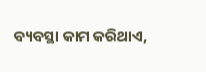ବ୍ୟବସ୍ଥା କାମ କରିଥାଏ,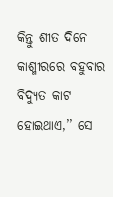କିନ୍ତୁ ଶୀତ ଦିନେ କାଶ୍ମୀରରେ ବହୁବାର ବିଦ୍ୟୁତ କାଟ ହୋଇଥାଏ,’’ ସେ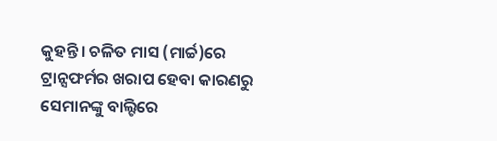କୁହନ୍ତି। ଚଳିତ ମାସ (ମାର୍ଚ୍ଚ)ରେ ଟ୍ରାନ୍ସଫର୍ମର ଖରାପ ହେବା କାରଣରୁ ସେମାନଙ୍କୁ ବାଲ୍ଟିରେ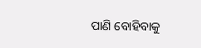ପାଣି ବୋହିବାକୁ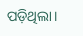ପଡ଼ିଥିଲା।